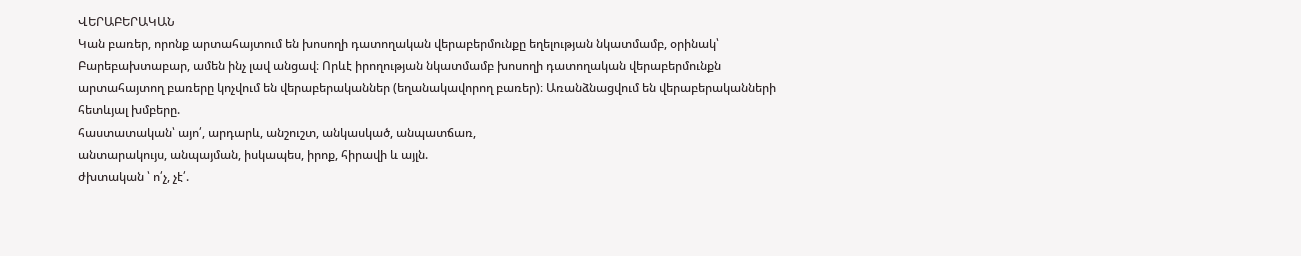ՎԵՐԱԲԵՐԱԿԱՆ
Կան բառեր, որոնք արտահայտում են խոսողի դատողական վերաբերմունքը եղելության նկատմամբ, օրինակ՝ Բարեբախտաբար, ամեն ինչ լավ անցավ։ Որևէ իրողության նկատմամբ խոսողի դատողական վերաբերմունքն արտահայտող բառերը կոչվում են վերաբերականներ (եղանակավորող բառեր)։ Առանձնացվում են վերաբերականների հետևյալ խմբերը.
հաստատական՝ այո՛, արդարև, անշուշտ, անկասկած, անպատճառ,
անտարակույս, անպայման, իսկապես, իրոք, հիրավի և այլն.
ժխտական ՝ ո՛չ, չէ՛.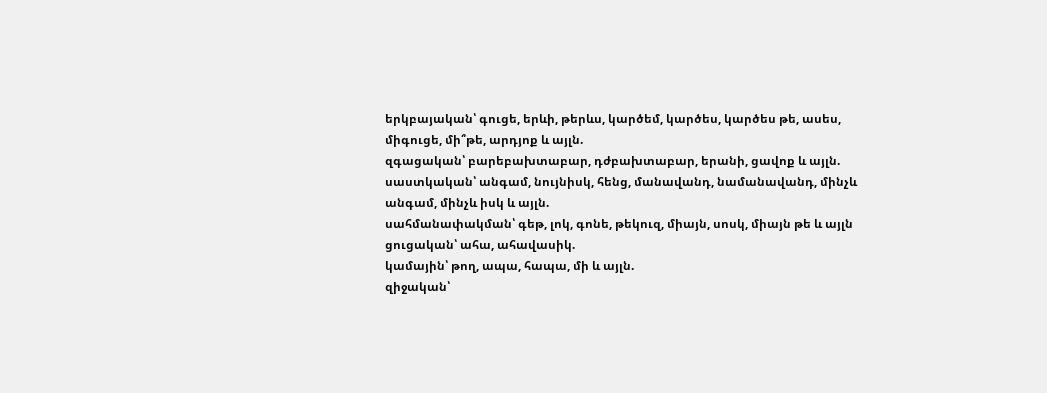երկբայական՝ գուցե, երևի, թերևս, կարծեմ, կարծես, կարծես թե, ասես,
միգուցե, մի՞թե, արդյոք և այլն.
զգացական՝ բարեբախտաբար, դժբախտաբար, երանի, ցավոք և այլն.
սաստկական՝ անգամ, նույնիսկ, հենց, մանավանդ, նամանավանդ, մինչև
անգամ, մինչև իսկ և այլն.
սահմանափակման՝ գեթ, լոկ, գոնե, թեկուզ, միայն, սոսկ, միայն թե և այլն
ցուցական՝ ահա, ահավասիկ.
կամային՝ թող, ապա, հապա, մի և այլն.
զիջական՝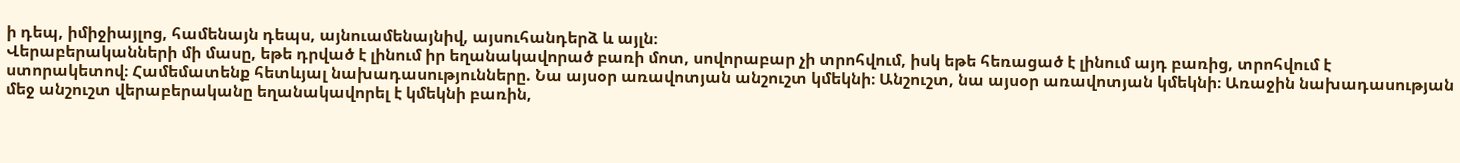ի դեպ, իմիջիայլոց, համենայն դեպս, այնուամենայնիվ, այսուհանդերձ և այլն։
Վերաբերականների մի մասը, եթե դրված է լինում իր եղանակավորած բառի մոտ, սովորաբար չի տրոհվում, իսկ եթե հեռացած է լինում այդ բառից, տրոհվում է ստորակետով։ Համեմատենք հետևյալ նախադասությունները. Նա այսօր առավոտյան անշուշտ կմեկնի։ Անշուշտ, նա այսօր առավոտյան կմեկնի։ Առաջին նախադասության մեջ անշուշտ վերաբերականը եղանակավորել է կմեկնի բառին,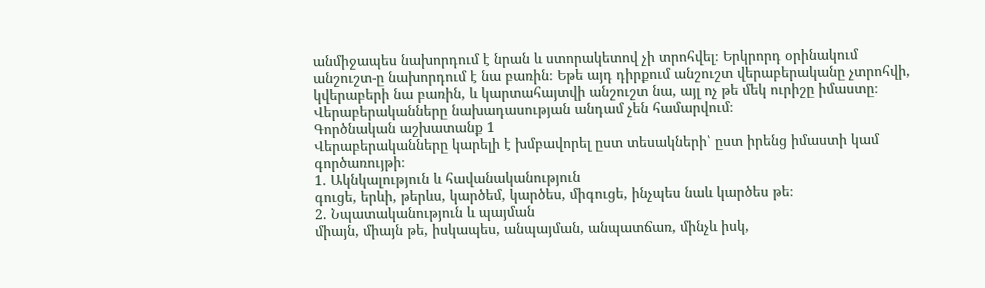անմիջապես նախորդում է նրան և ստորակետով չի տրոհվել։ Երկրորդ օրինակում անշուշտ-ը նախորդում է նա բառին։ Եթե այդ դիրքում անշուշտ վերաբերականը չտրոհվի, կվերաբերի նա բառին, և կարտահայտվի անշուշտ նա, այլ ոչ թե մեկ ուրիշը իմաստը։ Վերաբերականները նախադասության անդամ չեն համարվում։
Գործնական աշխատանք 1
Վերաբերականները կարելի է խմբավորել ըստ տեսակների՝ ըստ իրենց իմաստի կամ գործառույթի։
1. Ակնկալություն և հավանականություն
գուցե, երևի, թերևս, կարծեմ, կարծես, միգուցե, ինչպես նաև կարծես թե։
2. Նպատականություն և պայման
միայն, միայն թե, իսկապես, անպայման, անպատճառ, մինչև իսկ,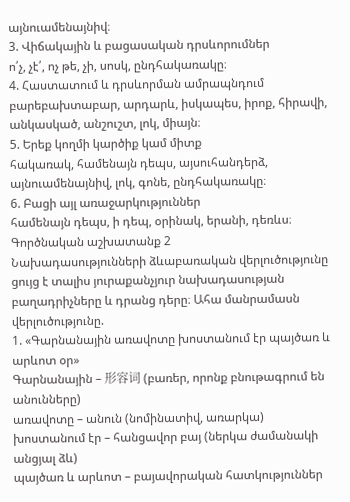այնուամենայնիվ։
3. Վիճակային և բացասական դրսևորումներ
ո՛չ, չէ՛, ոչ թե, չի, սոսկ, ընդհակառակը։
4. Հաստատում և դրսևորման ամրապնդում
բարեբախտաբար, արդարև, իսկապես, իրոք, հիրավի, անկասկած, անշուշտ, լոկ, միայն։
5. Երեք կողմի կարծիք կամ միտք
հակառակ, համենայն դեպս, այսուհանդերձ, այնուամենայնիվ, լոկ, գոնե, ընդհակառակը։
6. Բացի այլ առաջարկություններ
համենայն դեպս, ի դեպ, օրինակ, երանի, դեռևս։
Գործնական աշխատանք 2
Նախադասությունների ձևաբառական վերլուծությունը ցույց է տալիս յուրաքանչյուր նախադասության բաղադրիչները և դրանց դերը։ Ահա մանրամասն վերլուծությունը.
1. «Գարնանային առավոտը խոստանում էր պայծառ և արևոտ օր»
Գարնանային – 形容词 (բառեր, որոնք բնութագրում են անունները)
առավոտը – անուն (նոմինատիվ, առարկա)
խոստանում էր – հանցավոր բայ (ներկա ժամանակի անցյալ ձև)
պայծառ և արևոտ – բայավորական հատկություններ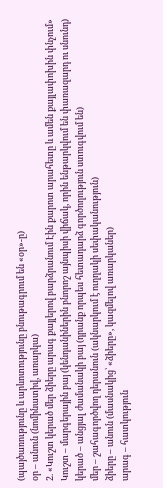(պայծառությունը և արևոտությունը բնութագրում են «օր»-ը)
օր – անուն (նոմինատիվ, առարկա)
2. «Կուշտ կերած մեր ձիերը արագ քայլերով բարձրանում Էին քարոտ արահետը և ամեն քայլափոխին փնչում»
Կուշտ – մարգերային բայ (կենդանիներին բնորոշ այնպիսի վիճակ, որին ենթարկվում են փառազարդ ու սնունդ)
կերած – անցյալ ժամանակի բայ (դրանք որպես հետադարձ գործողություն ստուգվում են)
մեր – շահագործվող դերանուն (ակնարկում է ուղղակի սեփականություն)
ձիերը – անուն (մասնակից՝ «ձիերը», կազմելով առարկաներ)
արագ – հատկություն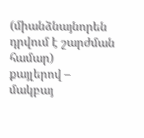(միանձնայնորեն դրվում է շարժման համար)
քայլերով – մակբայ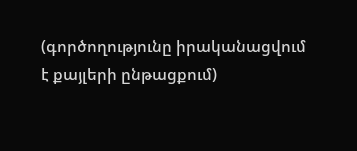(գործողությունը իրականացվում է քայլերի ընթացքում)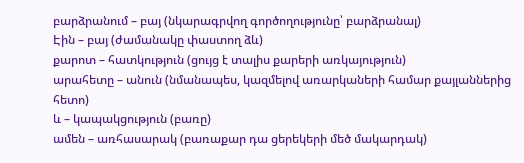բարձրանում – բայ (նկարագրվող գործողությունը՝ բարձրանալ)
Էին – բայ (ժամանակը փաստող ձև)
քարոտ – հատկություն (ցույց է տալիս քարերի առկայություն)
արահետը – անուն (նմանապես, կազմելով առարկաների համար քայլաններից հետո)
և – կապակցություն (բառը)
ամեն – առհասարակ (բառաքար դա ցերեկերի մեծ մակարդակ)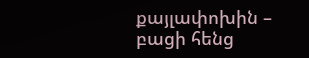քայլափոխին – բացի հենց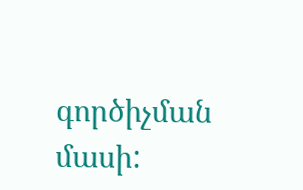գործիչման մասի: